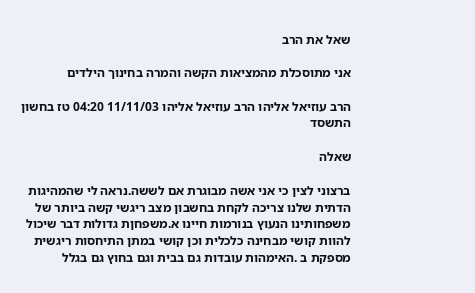שאל את הרב

אני מתוסכלת מהמציאות הקשה והמרה בחינוך הילדים

הרב עוזיאל אליהו הרב עוזיאל אליהו 11/11/03 04:20 טז בחשון התשסד

שאלה

ברצוני לצין כי אני אשה מבוגרת אם לששה.נראה לי שהמהיגות הדתית שלנו צריכה לקחת בחשבון מצב ריגשי קשה ביותר של משפחותינו הנעוץ בנורמות חיינו א.משפחןת גדולות דבר שיכול להוות קושי מבחינה כלכלית וכן קושי במתן התיחסות ריגשית מספקת ב .האימהות עובדות גם בבית וגם בחוץ גם בגלל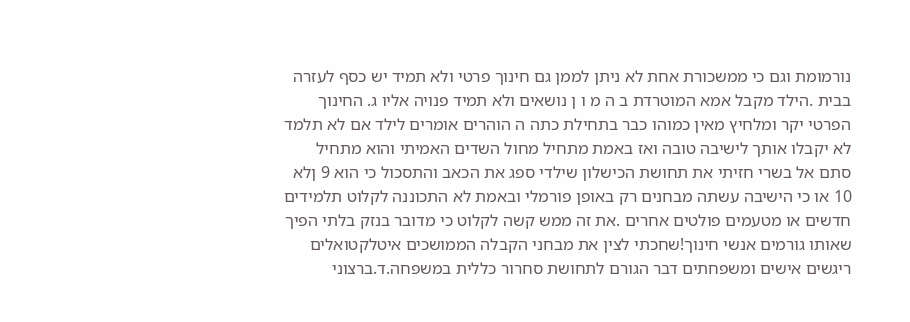נורמומת וגם כי ממשכורת אחת לא ניתן לממן גם חינוך פרטי ולא תמיד יש כסף לעזרה בבית .הילד מקבל אמא המוטרדת ב ה מ ו ן נושאים ולא תמיד פנויה אליו ג. החינוך הפרטי יקר ומלחיץ מאין כמוהו כבר בתחילת כתה ה הוהרים אומרים לילד אם לא תלמד לא יקבלו אותך לישיבה טובה ואז באמת מתחיל מחול השדים האמיתי והוא מתחיל סתם אל בשרי חזיתי את תחושת הכישלון שילדי ספג את הכאב והתסכול כי הוא 9 ןלא 10 או כי הישיבה עשתה מבחנים רק באופן פורמלי ובאמת לא התכוננה לקלוט תלמידים חדשים או מטעמים פולטים אחרים .את זה ממש קשה לקלוט כי מדובר בנזק בלתי הפיך שאותו גורמים אנשי חינוך!שחכתי לצין את מבחני הקבלה הממושכים איטלקטואלים ריגשים אישים ומשפחתים דבר הגורם לתחושת סחרור כללית במשפחה.ד.ברצוני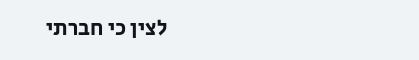לצין כי חברתי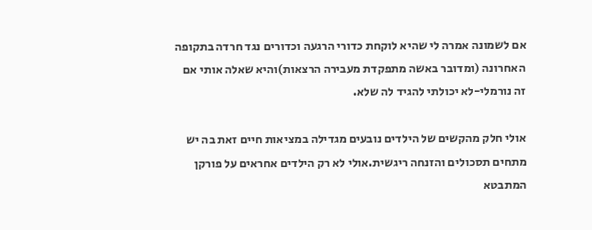אם לשמונה אמרה לי שהיא לוקחת כדורי הרגעה וכדורים נגד חרדה בתקופה האחרונה (ומדובר באשה מתפקדת מעבירה הרצאות)והיא שאלה אותי אם זה נורמלי-לא יכולתי להגיד לה שלא.

אולי חלק מהקשים של הילדים נובעים מגדילה במציאות חיים זאת בה יש מתחים תסכולים והזנחה ריגשית.אולי לא רק הילדים אחראים על פורקן המתבטא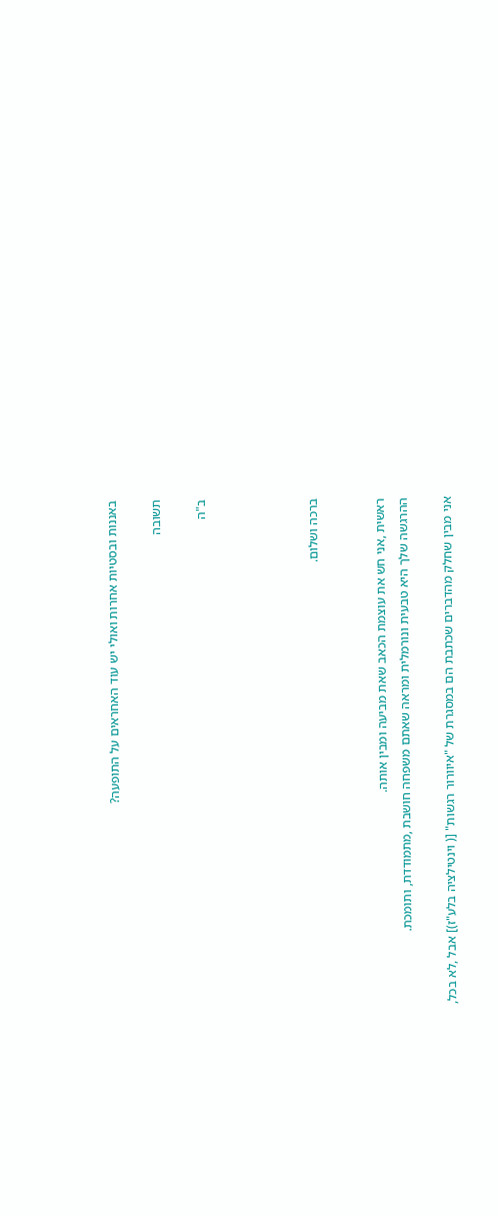באננות ובסטיות אחרות ואולי יש עוד האחראים על התופעה?

תשובה

ב"ה




ברכה ושלום.


ראשית ,אני חש את עוצמת הכאב שאת מביעה ומבין אותה.
ההרגשה שלך היא טבעית ונורמלית ומראה שאתם משפחה חושבת ,מתמודדת, ותומכת.

אני מבין שחלק מהדברים שכתבת הם במסגרת של "איוורור רגשות" [( וינטילציה בלע"ז)] אבל ,לא בכל,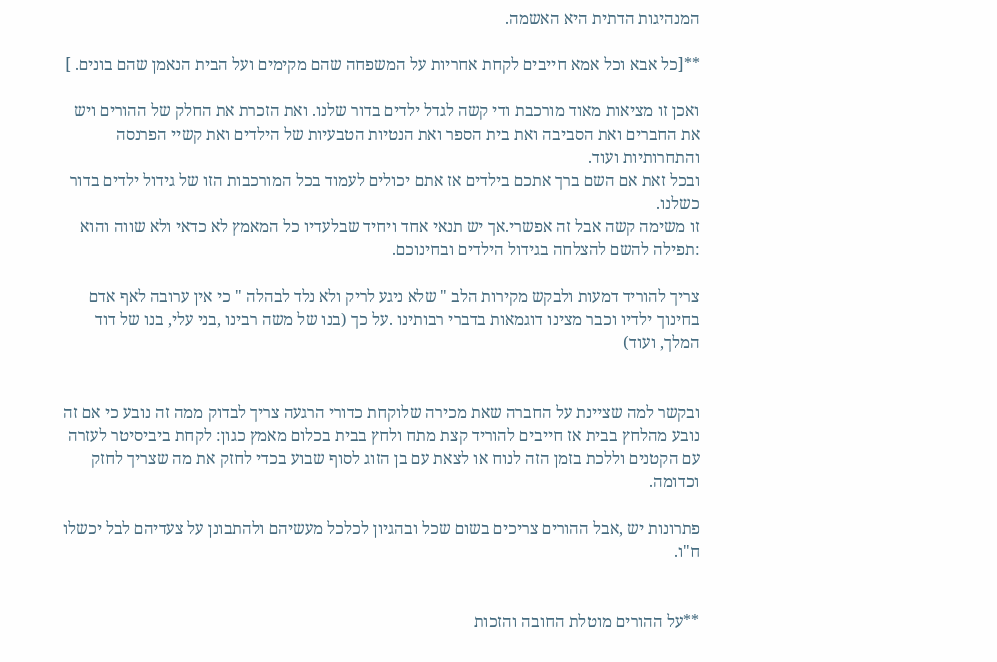המנהיגות הדתית היא האשמה.

**[כל אבא וכל אמא חייבים לקחת אחריות על המשפחה שהם מקימים ועל הבית הנאמן שהם בונים. ]

ואכן זו מציאות מאוד מורכבת ודי קשה לגדל ילדים בדור שלנו. ואת הזכרת את החלק של ההורים ויש את החברים ואת הסביבה ואת בית הספר ואת הנטיות הטבעיות של הילדים ואת קשיי הפרנסה והתחרותיות ועוד.
ובכל זאת אם השם ברך אתכם בילדים אז אתם יכולים לעמוד בכל המורכבות הזו של גידול ילדים בדור כשלנו.
זו משימה קשה אבל זה אפשרי.אך יש תנאי אחד ויחיד שבלעדיו כל המאמץ לא כדאי ולא שווה והוא :תפילה להשם להצלחה בגידול הילדים ובחינוכם.

צריך להוריד דמעות ולבקש מקירות הלב " שלא ניגע לריק ולא נלד לבהלה " כי אין ערובה לאף אדם בחינוך ילדיו וכבר מצינו דוגמאות בדברי רבותינו .על כך (בנו של משה רבינו ,בני עלי, בנו של דוד המלך, ועוד)


ובקשר למה שציינת על החברה שאת מכירה שלוקחת כדורי הרגעה צריך לבדוק ממה זה נובע כי אם זה נובע מהלחץ בבית אז חייבים להוריד קצת מתח ולחץ בבית בכלום מאמץ כגון: לקחת ביביסיטר לעזרה עם הקטנים וללכת בזמן הזה לנוח או לצאת עם בן הזוג לסוף שבוע בכדי לחזק את מה שצריך לחזק וכדומה.

פתרונות יש ,אבל ההורים צריכים בשום שכל ובהגיון לכלכל מעשיהם ולהתבונן על צעדיהם לבל יכשלו ח"ו.


**על ההורים מוטלת החובה והזכות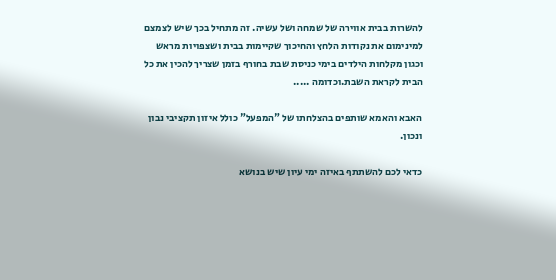להשרות בבית אווירה של שמחה ושל עשיה. זה מתחיל בכך שיש לצמצם למינימום את נקודות הלחץ והחיכוך שקיימות בבית ושצפויות מראש וכגון מקלחות הילדים בימי כניסת שבת בחורף בזמן שצריך להכין את כל הבית לקראת השבת.וכדומה .....

האבא והאמא שותפים בהצלחתו של "המפעל" כולל איזון תקציבי נבון ונכון.

כדאי לכם להשתתף באיזה ימי עיון שיש בנושא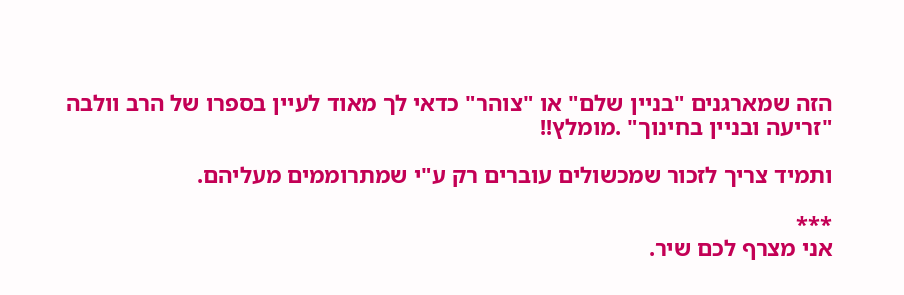הזה שמארגנים "בניין שלם" או "צוהר" כדאי לך מאוד לעיין בספרו של הרב וולבה "זריעה ובניין בחינוך" .מומלץ!!

ותמיד צריך לזכור שמכשולים עוברים רק ע"י שמתרוממים מעליהם.

***
אני מצרף לכם שיר.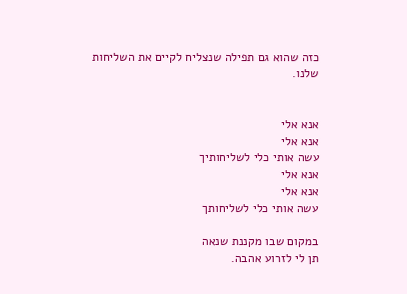כזה שהוא גם תפילה שנצליח לקיים את השליחות שלנו.


אנא אלי
אנא אלי
עשה אותי כלי לשליחותיך
אנא אלי
אנא אלי
עשה אותי כלי לשליחותך

במקום שבו מקננת שנאה
תן לי לזרוע אהבה.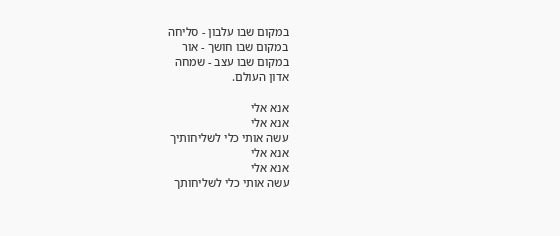במקום שבו עלבון - סליחה
במקום שבו חושך - אור
במקום שבו עצב - שמחה
אדון העולם.

אנא אלי
אנא אלי
עשה אותי כלי לשליחותיך
אנא אלי
אנא אלי
עשה אותי כלי לשליחותך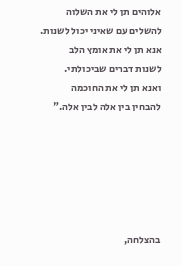אלוהים תן לי את השלוה
להשלים עם שאיני יכול לשנות.
אנא תן לי את אומץ הלב
לשנות דברים שביכולתי.
ואנא תן לי את החוכמה
להבחין בין אלה לבין אלה."






בהצלחה,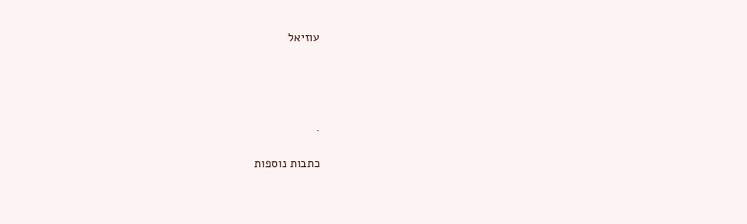עוזיאל




.

כתבות נוספות